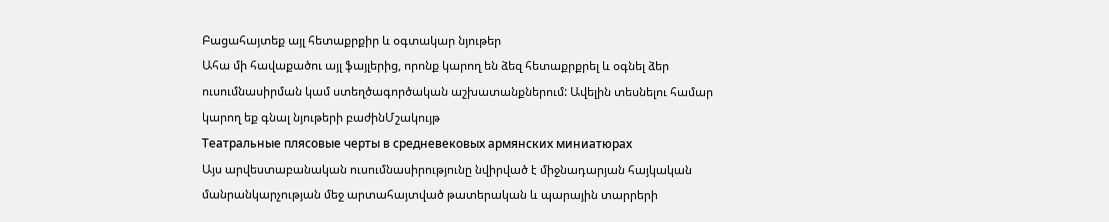Բացահայտեք այլ հետաքրքիր և օգտակար նյութեր
Ահա մի հավաքածու այլ ֆայլերից, որոնք կարող են ձեզ հետաքրքրել և օգնել ձեր ուսումնասիրման կամ ստեղծագործական աշխատանքներում: Ավելին տեսնելու համար կարող եք գնալ նյութերի բաժինՄշակույթ
Театральные плясовые черты в средневековых армянских миниатюрах
Այս արվեստաբանական ուսումնասիրությունը նվիրված է միջնադարյան հայկական մանրանկարչության մեջ արտահայտված թատերական և պարային տարրերի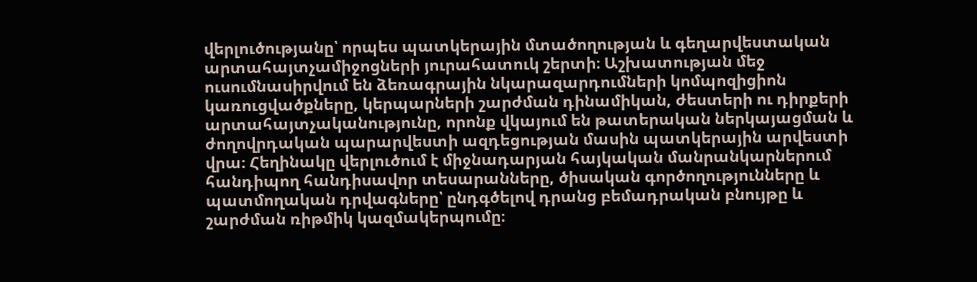վերլուծությանը՝ որպես պատկերային մտածողության և գեղարվեստական արտահայտչամիջոցների յուրահատուկ շերտի։ Աշխատության մեջ ուսումնասիրվում են ձեռագրային նկարազարդումների կոմպոզիցիոն կառուցվածքները, կերպարների շարժման դինամիկան, ժեստերի ու դիրքերի արտահայտչականությունը, որոնք վկայում են թատերական ներկայացման և ժողովրդական պարարվեստի ազդեցության մասին պատկերային արվեստի վրա։ Հեղինակը վերլուծում է միջնադարյան հայկական մանրանկարներում հանդիպող հանդիսավոր տեսարանները, ծիսական գործողությունները և պատմողական դրվագները՝ ընդգծելով դրանց բեմադրական բնույթը և շարժման ռիթմիկ կազմակերպումը։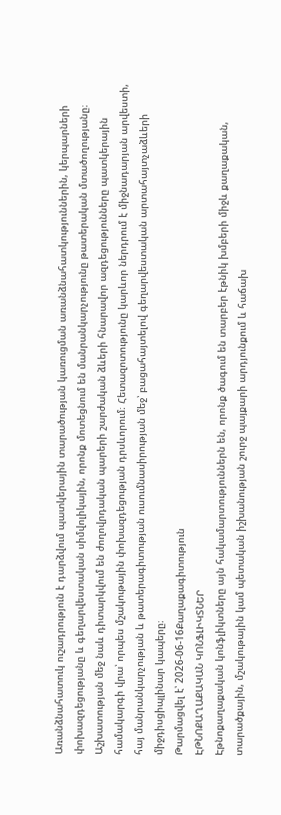Առանձնահատուկ ուշադրություն է դարձվում պատկերային տարածության կառուցման առանձնահատկություններին, կերպարների փոխազդեցությանը և գեղարվեստական սիմվոլիկային, որոնք մոտեցնում են մանրանկարչությունը թատերական մտածողությանը։ Աշխատության մեջ նաև դիտարկվում են ժողովրդական պարերի շարժական ձևերի հնարավոր ազդեցությունները պատկերային համակարգի վրա՝ որպես մշակութային փոխազդեցության դրսևորում։ Հետազոտությունը կարևոր ներդրում է միջնադարյան արվեստի, հայ մանրանկարչության և թատերագիտության ուսումնասիրության մեջ՝ բացահայտելով գեղարվեստական արտահայտչաձևերի միջդիսցիպլինար կապերը։
Թարմացվել է՝ 2026-06-16Քաղաքագիտություն
ԷԹՆՈՔԱՂԱՔԱԿԱՆ ԿՈՆՖԼԻԿՏՆԵՐ
Էթնոքաղաքական կոնֆլիկտները այն հակամարտություններն են, որոնք ծագում են տարբեր էթնիկ խմբերի միջև քաղաքական, տարածքային, մշակութային կամ պետական իշխանության շուրջ պայքարի արդյունքում և հաճախ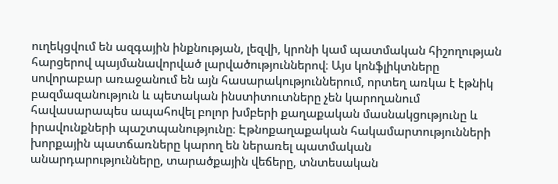ուղեկցվում են ազգային ինքնության, լեզվի, կրոնի կամ պատմական հիշողության հարցերով պայմանավորված լարվածություններով։ Այս կոնֆլիկտները սովորաբար առաջանում են այն հասարակություններում, որտեղ առկա է էթնիկ բազմազանություն և պետական ինստիտուտները չեն կարողանում հավասարապես ապահովել բոլոր խմբերի քաղաքական մասնակցությունը և իրավունքների պաշտպանությունը։ Էթնոքաղաքական հակամարտությունների խորքային պատճառները կարող են ներառել պատմական անարդարությունները, տարածքային վեճերը, տնտեսական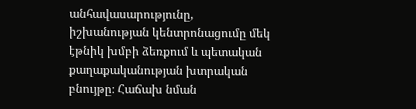անհավասարությունը, իշխանության կենտրոնացումը մեկ էթնիկ խմբի ձեռքում և պետական քաղաքականության խտրական բնույթը։ Հաճախ նման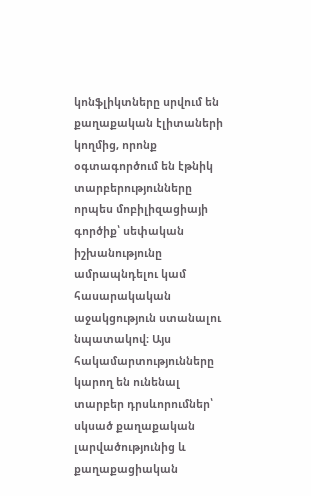կոնֆլիկտները սրվում են քաղաքական էլիտաների կողմից, որոնք օգտագործում են էթնիկ տարբերությունները որպես մոբիլիզացիայի գործիք՝ սեփական իշխանությունը ամրապնդելու կամ հասարակական աջակցություն ստանալու նպատակով։ Այս հակամարտությունները կարող են ունենալ տարբեր դրսևորումներ՝ սկսած քաղաքական լարվածությունից և քաղաքացիական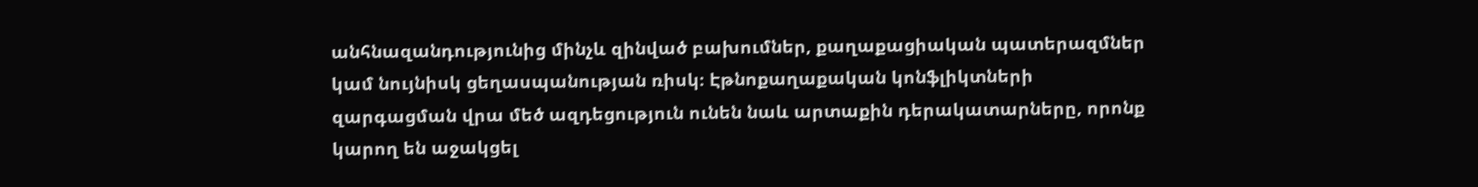անհնազանդությունից մինչև զինված բախումներ, քաղաքացիական պատերազմներ կամ նույնիսկ ցեղասպանության ռիսկ։ Էթնոքաղաքական կոնֆլիկտների զարգացման վրա մեծ ազդեցություն ունեն նաև արտաքին դերակատարները, որոնք կարող են աջակցել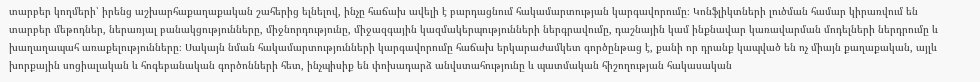տարբեր կողմերի՝ իրենց աշխարհաքաղաքական շահերից ելնելով, ինչը հաճախ ավելի է բարդացնում հակամարտության կարգավորումը։ Կոնֆլիկտների լուծման համար կիրառվում են տարբեր մեթոդներ, ներառյալ բանակցությունները, միջնորդությունը, միջազգային կազմակերպությունների ներգրավումը, դաշնային կամ ինքնավար կառավարման մոդելների ներդրումը և խաղաղապահ առաքելությունները։ Սակայն նման հակամարտությունների կարգավորումը հաճախ երկարաժամկետ գործընթաց է, քանի որ դրանք կապված են ոչ միայն քաղաքական, այլև խորքային սոցիալական և հոգեբանական գործոնների հետ, ինչպիսիք են փոխադարձ անվստահությունը և պատմական հիշողության հակասական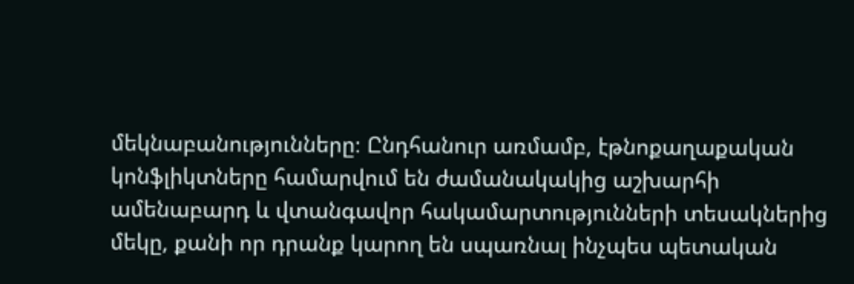մեկնաբանությունները։ Ընդհանուր առմամբ, էթնոքաղաքական կոնֆլիկտները համարվում են ժամանակակից աշխարհի ամենաբարդ և վտանգավոր հակամարտությունների տեսակներից մեկը, քանի որ դրանք կարող են սպառնալ ինչպես պետական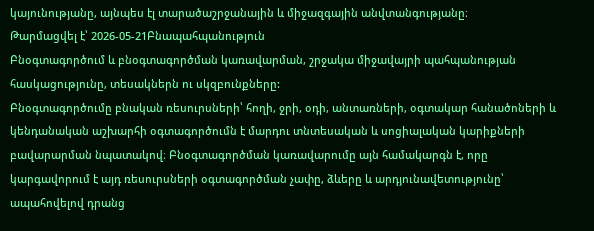կայունությանը, այնպես էլ տարածաշրջանային և միջազգային անվտանգությանը։
Թարմացվել է՝ 2026-05-21Բնապահպանություն
Բնօգտագործում և բնօգտագործման կառավարման, շրջակա միջավայրի պահպանության հասկացությունը, տեսակներն ու սկզբունքները:
Բնօգտագործումը բնական ռեսուրսների՝ հողի, ջրի, օդի, անտառների, օգտակար հանածոների և կենդանական աշխարհի օգտագործումն է մարդու տնտեսական և սոցիալական կարիքների բավարարման նպատակով։ Բնօգտագործման կառավարումը այն համակարգն է, որը կարգավորում է այդ ռեսուրսների օգտագործման չափը, ձևերը և արդյունավետությունը՝ ապահովելով դրանց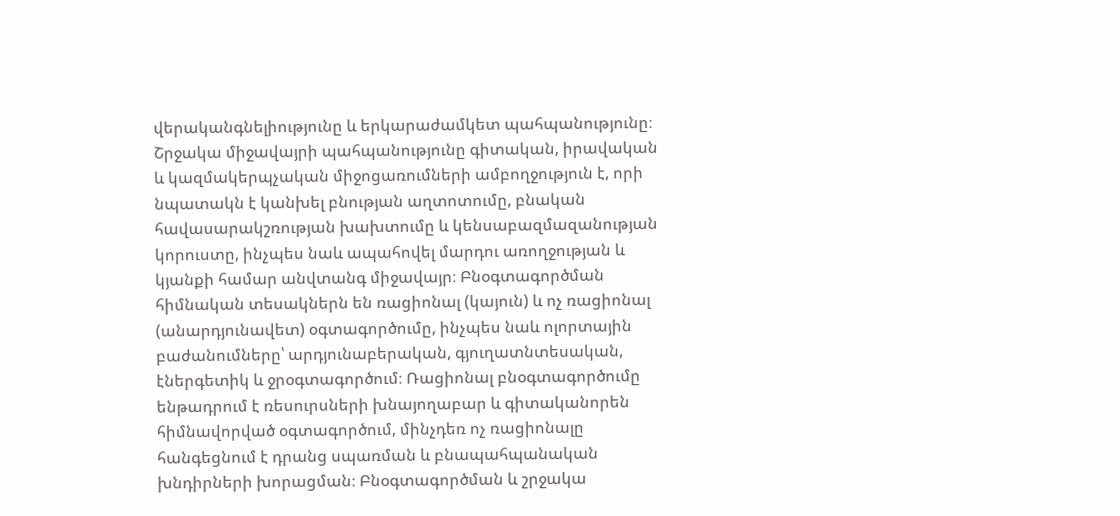վերականգնելիությունը և երկարաժամկետ պահպանությունը։ Շրջակա միջավայրի պահպանությունը գիտական, իրավական և կազմակերպչական միջոցառումների ամբողջություն է, որի նպատակն է կանխել բնության աղտոտումը, բնական հավասարակշռության խախտումը և կենսաբազմազանության կորուստը, ինչպես նաև ապահովել մարդու առողջության և կյանքի համար անվտանգ միջավայր։ Բնօգտագործման հիմնական տեսակներն են ռացիոնալ (կայուն) և ոչ ռացիոնալ (անարդյունավետ) օգտագործումը, ինչպես նաև ոլորտային բաժանումները՝ արդյունաբերական, գյուղատնտեսական, էներգետիկ և ջրօգտագործում։ Ռացիոնալ բնօգտագործումը ենթադրում է ռեսուրսների խնայողաբար և գիտականորեն հիմնավորված օգտագործում, մինչդեռ ոչ ռացիոնալը հանգեցնում է դրանց սպառման և բնապահպանական խնդիրների խորացման։ Բնօգտագործման և շրջակա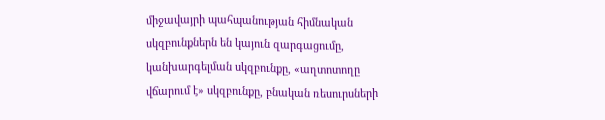միջավայրի պահպանության հիմնական սկզբունքներն են կայուն զարգացումը, կանխարգելման սկզբունքը, «աղտոտողը վճարում է» սկզբունքը, բնական ռեսուրսների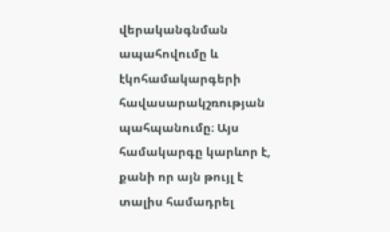վերականգնման ապահովումը և էկոհամակարգերի հավասարակշռության պահպանումը։ Այս համակարգը կարևոր է, քանի որ այն թույլ է տալիս համադրել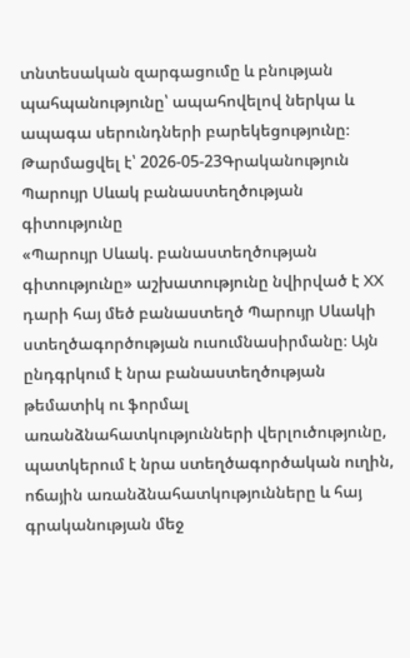տնտեսական զարգացումը և բնության պահպանությունը՝ ապահովելով ներկա և ապագա սերունդների բարեկեցությունը։
Թարմացվել է՝ 2026-05-23Գրականություն
Պարույր Սևակ բանաստեղծության գիտությունը
«Պարույր Սևակ. բանաստեղծության գիտությունը» աշխատությունը նվիրված է XX դարի հայ մեծ բանաստեղծ Պարույր Սևակի ստեղծագործության ուսումնասիրմանը։ Այն ընդգրկում է նրա բանաստեղծության թեմատիկ ու ֆորմալ առանձնահատկությունների վերլուծությունը, պատկերում է նրա ստեղծագործական ուղին, ոճային առանձնահատկությունները և հայ գրականության մեջ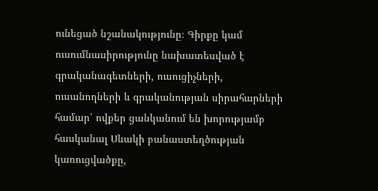ունեցած նշանակությունը։ Գիրքը կամ ուսումնասիրությունը նախատեսված է գրականագետների, ուսուցիչների, ուսանողների և գրականության սիրահարների համար՝ ովքեր ցանկանում են խորությամբ հասկանալ Սևակի բանաստեղծության կառուցվածքը,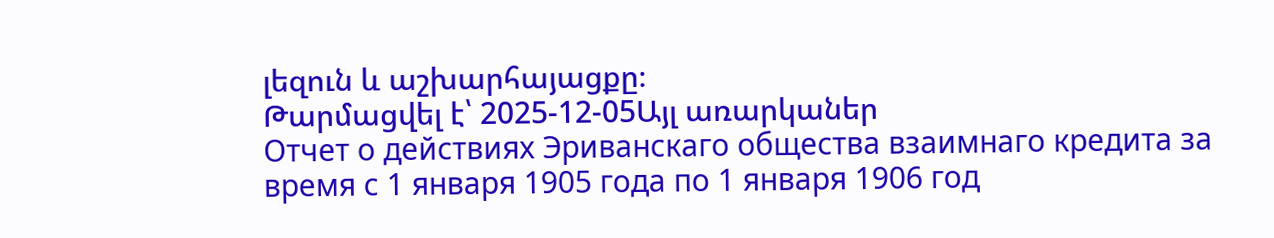լեզուն և աշխարհայացքը։
Թարմացվել է՝ 2025-12-05Այլ առարկաներ
Отчет о действиях Эриванскаго общества взаимнаго кредита за время с 1 января 1905 года по 1 января 1906 год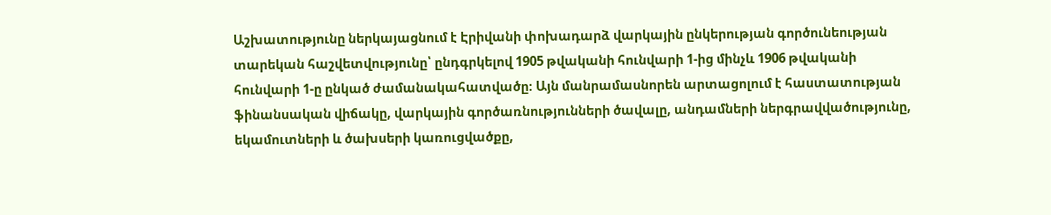Աշխատությունը ներկայացնում է Էրիվանի փոխադարձ վարկային ընկերության գործունեության տարեկան հաշվետվությունը՝ ընդգրկելով 1905 թվականի հունվարի 1-ից մինչև 1906 թվականի հունվարի 1-ը ընկած ժամանակահատվածը։ Այն մանրամասնորեն արտացոլում է հաստատության ֆինանսական վիճակը, վարկային գործառնությունների ծավալը, անդամների ներգրավվածությունը, եկամուտների և ծախսերի կառուցվածքը,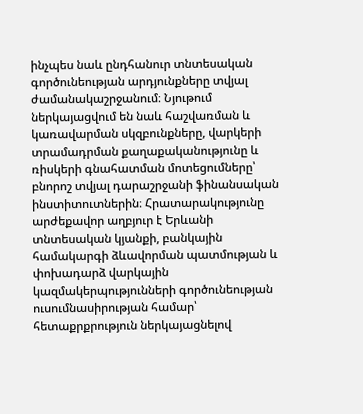ինչպես նաև ընդհանուր տնտեսական գործունեության արդյունքները տվյալ ժամանակաշրջանում։ Նյութում ներկայացվում են նաև հաշվառման և կառավարման սկզբունքները, վարկերի տրամադրման քաղաքականությունը և ռիսկերի գնահատման մոտեցումները՝ բնորոշ տվյալ դարաշրջանի ֆինանսական ինստիտուտներին։ Հրատարակությունը արժեքավոր աղբյուր է Երևանի տնտեսական կյանքի, բանկային համակարգի ձևավորման պատմության և փոխադարձ վարկային կազմակերպությունների գործունեության ուսումնասիրության համար՝ հետաքրքրություն ներկայացնելով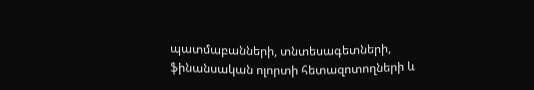պատմաբանների, տնտեսագետների, ֆինանսական ոլորտի հետազոտողների և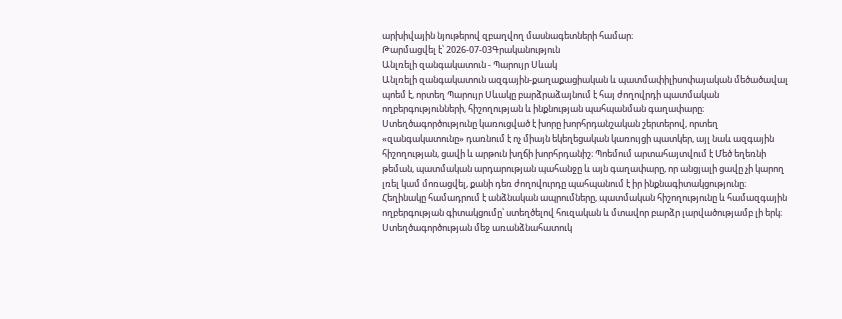արխիվային նյութերով զբաղվող մասնագետների համար։
Թարմացվել է՝ 2026-07-03Գրականություն
Անլռելի զանգակատուն - Պարույր Սևակ
Անլռելի զանգակատուն ազգային-քաղաքացիական և պատմափիլիսոփայական մեծածավալ պոեմ է, որտեղ Պարույր Սևակը բարձրաձայնում է հայ ժողովրդի պատմական ողբերգությունների, հիշողության և ինքնության պահպանման գաղափարը։ Ստեղծագործությունը կառուցված է խորը խորհրդանշական շերտերով, որտեղ «զանգակատունը» դառնում է ոչ միայն եկեղեցական կառույցի պատկեր, այլ նաև ազգային հիշողության, ցավի և արթուն խղճի խորհրդանիշ։ Պոեմում արտահայտվում է Մեծ եղեռնի թեման, պատմական արդարության պահանջը և այն գաղափարը, որ անցյալի ցավը չի կարող լռել կամ մոռացվել, քանի դեռ ժողովուրդը պահպանում է իր ինքնագիտակցությունը։ Հեղինակը համադրում է անձնական ապրումները, պատմական հիշողությունը և համազգային ողբերգության գիտակցումը՝ ստեղծելով հուզական և մտավոր բարձր լարվածությամբ լի երկ։ Ստեղծագործության մեջ առանձնահատուկ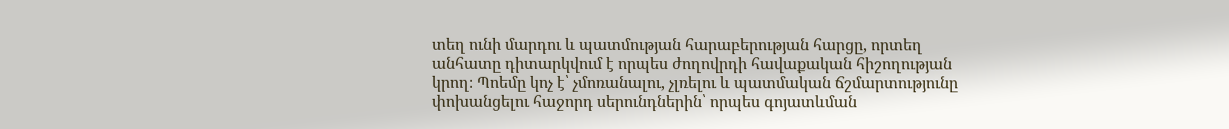տեղ ունի մարդու և պատմության հարաբերության հարցը, որտեղ անհատը դիտարկվում է որպես ժողովրդի հավաքական հիշողության կրող։ Պոեմը կոչ է՝ չմոռանալու, չլռելու և պատմական ճշմարտությունը փոխանցելու հաջորդ սերունդներին՝ որպես գոյատևման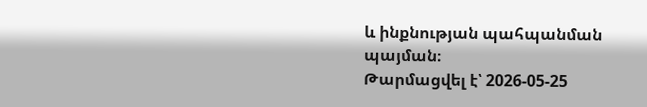և ինքնության պահպանման պայման։
Թարմացվել է՝ 2026-05-25